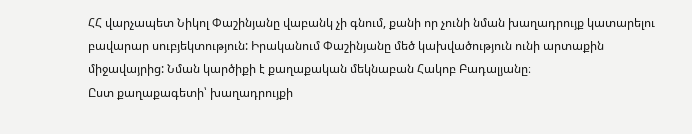ՀՀ վարչապետ Նիկոլ Փաշինյանը վաբանկ չի գնում, քանի որ չունի նման խաղադրույք կատարելու բավարար սուբյեկտություն: Իրականում Փաշինյանը մեծ կախվածություն ունի արտաքին միջավայրից: Նման կարծիքի է քաղաքական մեկնաբան Հակոբ Բադալյանը։
Ըստ քաղաքագետի՝ խաղադրույքի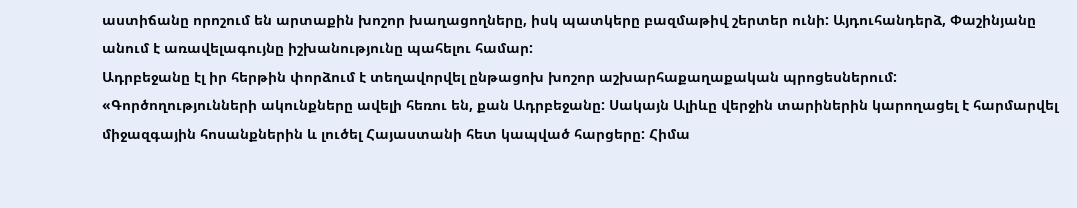աստիճանը որոշում են արտաքին խոշոր խաղացողները, իսկ պատկերը բազմաթիվ շերտեր ունի: Այդուհանդերձ, Փաշինյանը անում է առավելագույնը իշխանությունը պահելու համար:
Ադրբեջանը էլ իր հերթին փորձում է տեղավորվել ընթացոխ խոշոր աշխարհաքաղաքական պրոցեսներում:
«Գործողությունների ակունքները ավելի հեռու են, քան Ադրբեջանը: Սակայն Ալիևը վերջին տարիներին կարողացել է հարմարվել միջազգային հոսանքներին և լուծել Հայաստանի հետ կապված հարցերը: Հիմա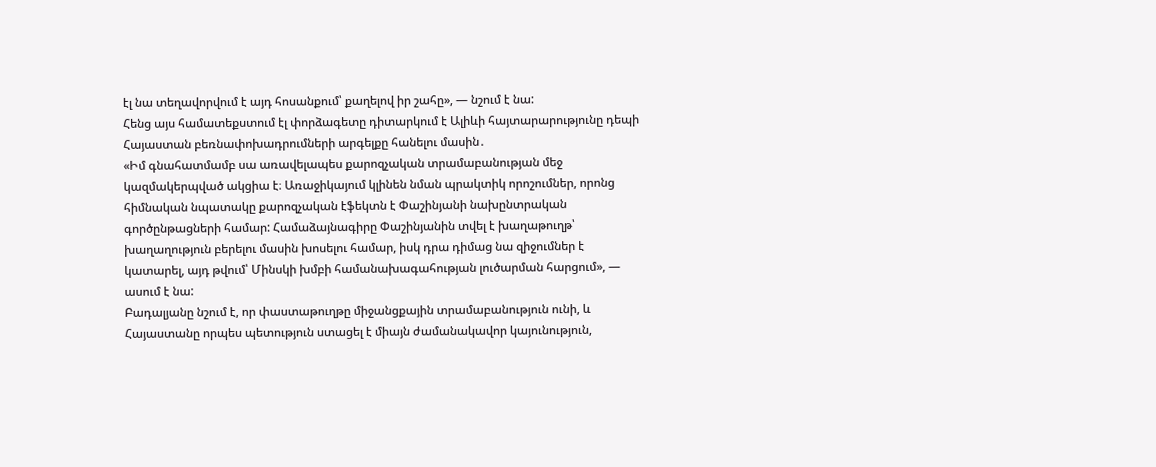էլ նա տեղավորվում է այդ հոսանքում՝ քաղելով իր շահը», — նշում է նա:
Հենց այս համատեքստում էլ փորձագետը դիտարկում է Ալիևի հայտարարությունը դեպի Հայաստան բեռնափոխադրումների արգելքը հանելու մասին․
«Իմ գնահատմամբ սա առավելապես քարոզչական տրամաբանության մեջ կազմակերպված ակցիա է։ Առաջիկայում կլինեն նման պրակտիկ որոշումներ, որոնց հիմնական նպատակը քարոզչական էֆեկտն է Փաշինյանի նախընտրական գործընթացների համար: Համաձայնագիրը Փաշինյանին տվել է խաղաթուղթ՝ խաղաղություն բերելու մասին խոսելու համար, իսկ դրա դիմաց նա զիջումներ է կատարել, այդ թվում՝ Մինսկի խմբի համանախագահության լուծարման հարցում», — ասում է նա:
Բադալյանը նշում է, որ փաստաթուղթը միջանցքային տրամաբանություն ունի, և Հայաստանը որպես պետություն ստացել է միայն ժամանակավոր կայունություն,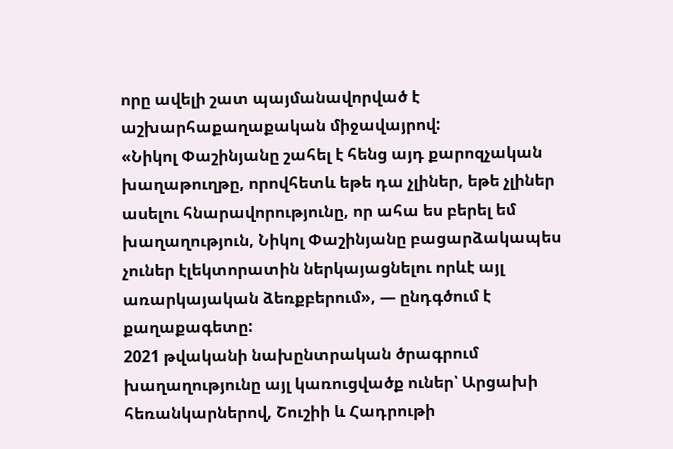որը ավելի շատ պայմանավորված է աշխարհաքաղաքական միջավայրով:
«Նիկոլ Փաշինյանը շահել է հենց այդ քարոզչական խաղաթուղթը, որովհետև եթե դա չլիներ, եթե չլիներ ասելու հնարավորությունը, որ ահա ես բերել եմ խաղաղություն, Նիկոլ Փաշինյանը բացարձակապես չուներ էլեկտորատին ներկայացնելու որևէ այլ առարկայական ձեռքբերում», — ընդգծում է քաղաքագետը:
2021 թվականի նախընտրական ծրագրում խաղաղությունը այլ կառուցվածք ուներ՝ Արցախի հեռանկարներով, Շուշիի և Հադրութի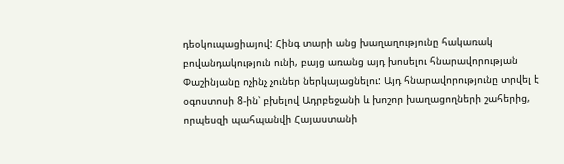դեօկուպացիայով: Հինգ տարի անց խաղաղությունը հակառակ բովանդակություն ունի, բայց առանց այդ խոսելու հնարավորության Փաշինյանը ոչինչ չուներ ներկայացնելու: Այդ հնարավորությունը տրվել է օգոստոսի 8-ին՝ բխելով Ադրբեջանի և խոշոր խաղացողների շահերից, որպեսզի պահպանվի Հայաստանի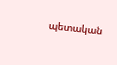պետական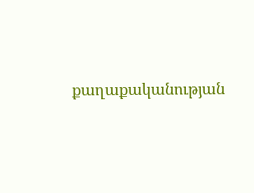քաղաքականության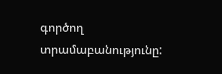գործող տրամաբանությունը: